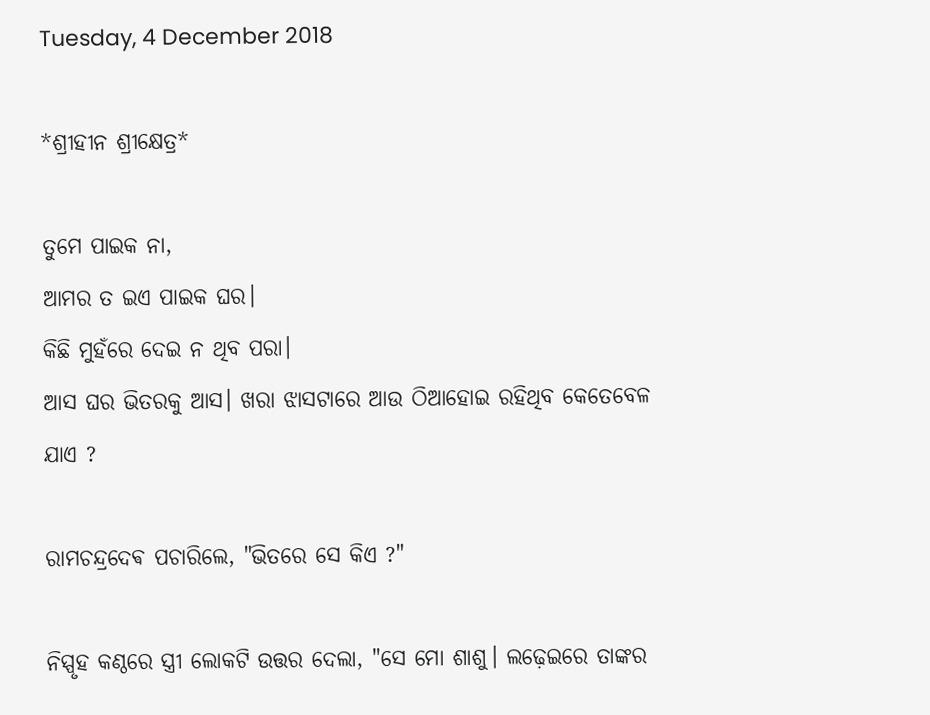Tuesday, 4 December 2018

*ଶ୍ରୀହୀନ ଶ୍ରୀକ୍ଷେତ୍ର*

ତୁମେ ପାଇକ ନା,
ଆମର ତ ଇଏ ପାଇକ ଘର।
କିଛି ମୁହଁରେ ଦେଇ ନ ଥିବ ପରା।
ଆସ ଘର ଭିତରକୁ ଆସ। ଖରା ଝାସଟାରେ ଆଉ ଠିଆହୋଇ ରହିଥିବ କେତେବେଳ ଯାଏ ?

ରାମଚନ୍ଦ୍ରଦେଵ ପଚାରିଲେ, "ଭିତରେ ସେ କିଏ ?"

ନିସ୍ପୃହ କଣ୍ଠରେ ସ୍ତ୍ରୀ ଲୋକଟି ଉତ୍ତର ଦେଲା, "ସେ ମୋ ଶାଶୁ। ଲଢ଼େଇରେ ତାଙ୍କର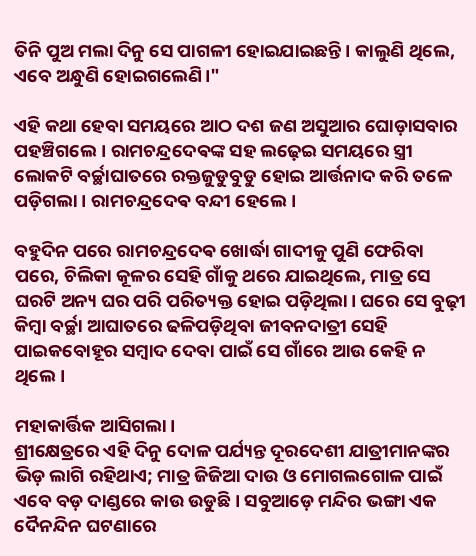ତିନି ପୁଅ ମଲା ଦିନୁ ସେ ପାଗଳୀ ହୋଇଯାଇଛନ୍ତି। କାଲୁଣି ଥିଲେ, ଏବେ ଅନ୍ଧୁଣି ହୋଇଗଲେଣି।"

ଏହି କଥା ହେବା ସମୟରେ ଆଠ ଦଶ ଜଣ ଅସୁଆର ଘୋଡ଼ାସବାର ପହଞ୍ଚିଗଲେ। ରାମଚନ୍ଦ୍ରଦେଵଙ୍କ ସହ ଲଢ଼େଇ ସମୟରେ ସ୍ତ୍ରୀ ଲୋକଟି ବର୍ଚ୍ଛାଘାତରେ ରକ୍ତଜୁଡୁବୁଡୁ ହୋଇ ଆର୍ତ୍ତନାଦ କରି ତଳେ ପଡ଼ିଗଲା। ରାମଚନ୍ଦ୍ରଦେଵ ବନ୍ଦୀ ହେଲେ।

ବହୁଦିନ ପରେ ରାମଚନ୍ଦ୍ରଦେଵ ଖୋର୍ଦ୍ଧା ଗାଦୀକୁ ପୁଣି ଫେରିବା ପରେ, ଚିଲିକା କୂଳର ସେହି ଗାଁକୁ ଥରେ ଯାଇଥିଲେ, ମାତ୍ର ସେ ଘରଟି ଅନ୍ୟ ଘର ପରି ପରିତ୍ୟକ୍ତ ହୋଇ ପଡ଼ିଥିଲା। ଘରେ ସେ ବୁଢ଼ୀ କିମ୍ବା ବର୍ଚ୍ଛା ଆଘାତରେ ଢଳିପଡ଼ିଥିବା ଜୀବନଦାତ୍ରୀ ସେହି ପାଇକବୋହୂର ସମ୍ବାଦ ଦେବା ପାଇଁ ସେ ଗାଁରେ ଆଉ କେହି ନ ଥିଲେ।

ମହାକାର୍ତ୍ତିକ ଆସିଗଲା।
ଶ୍ରୀକ୍ଷେତ୍ରରେ ଏହି ଦିନୁ ଦୋଳ ପର୍ଯ୍ୟନ୍ତ ଦୂରଦେଶୀ ଯାତ୍ରୀମାନଙ୍କର ଭିଡ଼ ଲାଗି ରହିଥାଏ; ମାତ୍ର ଜିଜିଆ ଦାଉ ଓ ମୋଗଲଗୋଳ ପାଇଁ ଏବେ ବଡ଼ ଦାଣ୍ଡରେ କାଉ ଉଡୁଛି। ସବୁଆଡ଼େ ମନ୍ଦିର ଭଙ୍ଗା ଏକ ଦୈନନ୍ଦିନ ଘଟଣାରେ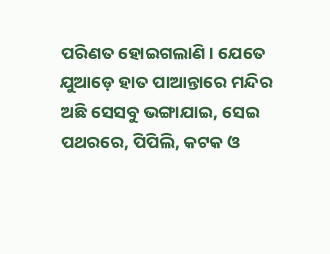ପରିଣତ ହୋଇଗଲାଣି। ଯେତେ ଯୁଆଡ଼େ ହାତ ପାଆନ୍ତାରେ ମନ୍ଦିର ଅଛି ସେସବୁ ଭଙ୍ଗାଯାଇ, ସେଇ ପଥରରେ, ପିପିଲି, କଟକ ଓ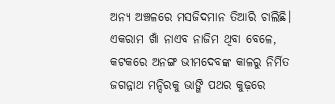ଅନ୍ୟ ଅଞ୍ଚଳରେ ମସଜିଦମାନ ତିଆରି ଚାଲିଛି। ଏକରାମ ଖାଁ ନାଏବ ନାଜିମ ଥିବା ବେଳେ, କଟକରେ ଅନଙ୍ଗ ଭୀମଦେବଙ୍କ କାଳରୁ ନିର୍ମିତ ଜଗନ୍ନାଥ ମନ୍ଦିରକୁ ଭାଙ୍ଗି ପଥର କୁଢ଼ରେ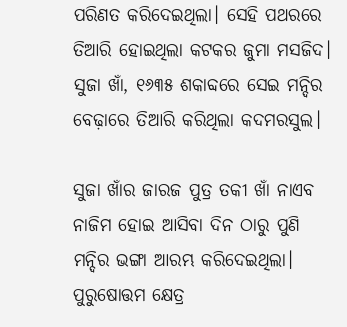ପରିଣତ କରିଦେଇଥିଲା। ସେହି ପଥରରେ ତିଆରି ହୋଇଥିଲା କଟକର ଜୁମା ମସଜିଦ। ସୁଜା ଖାଁ, ୧୬୩୫ ଶକାବ୍ଦରେ ସେଇ ମନ୍ଦିର ବେଢ଼ାରେ ତିଆରି କରିଥିଲା କଦମରସୁଲ।

ସୁଜା ଖାଁର ଜାରଜ ପୁତ୍ର ତକୀ ଖାଁ ନାଏବ ନାଜିମ ହୋଇ ଆସିବା ଦିନ ଠାରୁ ପୁଣି ମନ୍ଦିର ଭଙ୍ଗା ଆରମ୍ଭ କରିଦେଇଥିଲା। ପୁରୁଷୋତ୍ତମ କ୍ଷେତ୍ର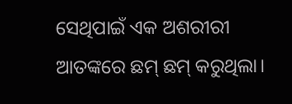ସେଥିପାଇଁ ଏକ ଅଶରୀରୀ ଆତଙ୍କରେ ଛମ୍ ଛମ୍ କରୁଥିଲା।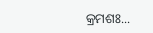କ୍ରମଶଃ...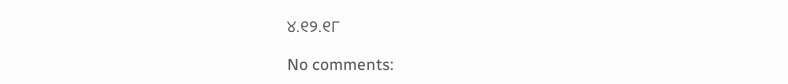୪.୧୨.୧୮

No comments: